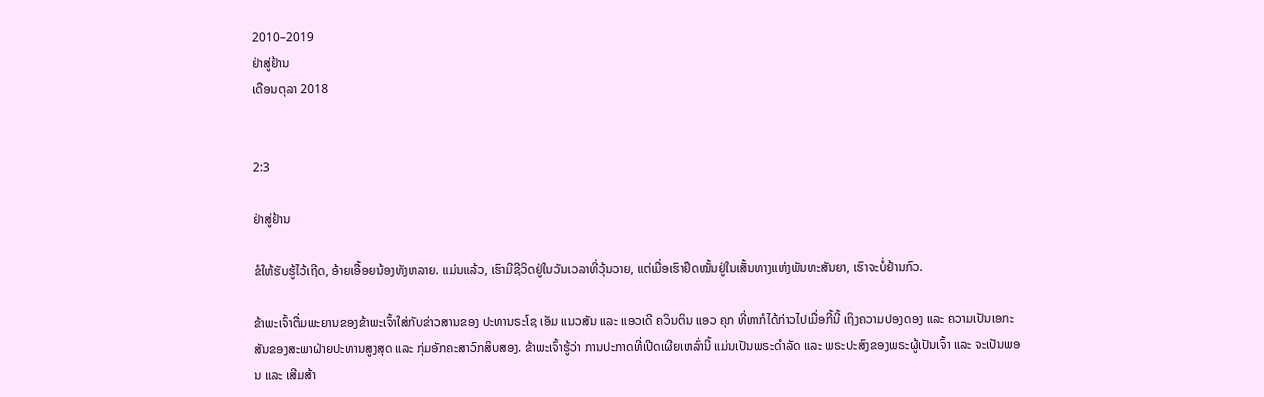2010–2019
ຢ່າສູ່ຢ້ານ
ເດືອນຕຸລາ 2018


2:3

ຢ່າສູ່ຢ້ານ

ຂໍໃຫ້ຮັບຮູ້ໄວ້ເຖີດ, ອ້າຍເອື້ອຍນ້ອງທັງຫລາຍ. ແມ່ນແລ້ວ, ເຮົາມີຊີວິດຢູ່ໃນວັນເວລາທີ່ວຸ້ນວາຍ, ແຕ່ເມື່ອເຮົາຢຶດໝັ້ນຢູ່ໃນເສັ້ນທາງແຫ່ງພັນທະສັນຍາ, ເຮົາຈະບໍ່ຢ້ານກົວ.

ຂ້າພະເຈົ້າຕື່ມພະຍານຂອງຂ້າພະເຈົ້າໃສ່ກັບຂ່າວສານຂອງ ປະທານຣະໂຊ ເອັມ ແນວສັນ ແລະ ແອວເດີ ຄວິນຕິນ ແອວ ຄຸກ ທີ່ຫາກໍໄດ້ກ່າວໄປເມື່ອກີ້ນີ້ ເຖິງຄວາມປອງດອງ ແລະ ຄວາມເປັນເອກະສັນຂອງສະພາຝ່າຍປະທານສູງສຸດ ແລະ ກຸ່ມອັກຄະສາວົກສິບສອງ. ຂ້າພະເຈົ້າຮູ້ວ່າ ການປະກາດທີ່ເປີດເຜີຍເຫລົ່ານີ້ ແມ່ນເປັນພຣະດຳລັດ ແລະ ພຣະປະສົງຂອງພຣະຜູ້ເປັນເຈົ້າ ແລະ ຈະເປັນພອນ ແລະ ເສີມສ້າ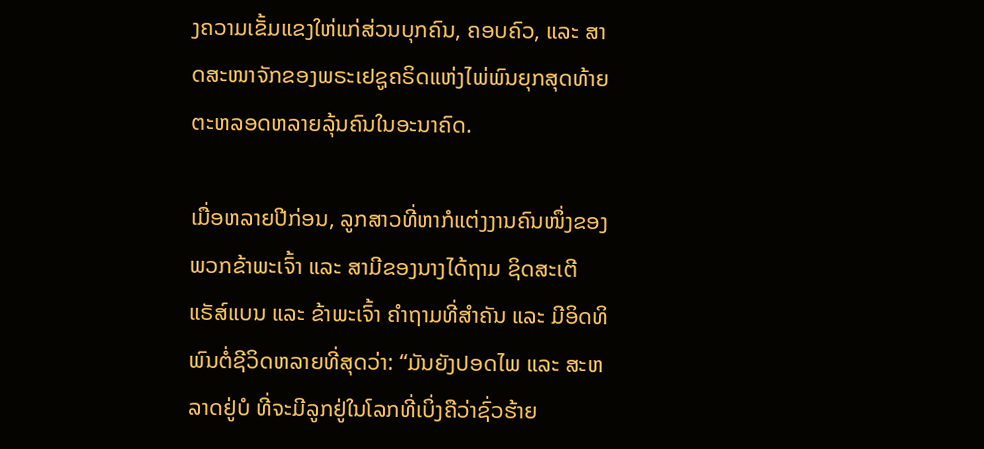ງຄວາມເຂັ້ມແຂງໃຫ່ແກ່ສ່ວນບຸກຄົນ, ຄອບຄົວ, ແລະ ສາດສະໜາຈັກຂອງພຣະເຢຊູຄຣິດແຫ່ງໄພ່ພົນຍຸກສຸດທ້າຍ ຕະຫລອດຫລາຍລຸ້ນຄົນໃນອະນາຄົດ.

ເມື່ອຫລາຍປີກ່ອນ, ລູກສາວທີ່ຫາກໍແຕ່ງງານຄົນໜຶ່ງຂອງພວກຂ້າພະເຈົ້າ ແລະ ສາມີຂອງນາງໄດ້ຖາມ ຊິດສະເຕີ ແຣັສ໌ແບນ ແລະ ຂ້າພະເຈົ້າ ຄຳຖາມທີ່ສຳຄັນ ແລະ ມີອິດທິພົນຕໍ່ຊີວິດຫລາຍທີ່ສຸດວ່າ: “ມັນຍັງປອດໄພ ແລະ ສະຫລາດຢູ່ບໍ ທີ່ຈະມີລູກຢູ່ໃນໂລກທີ່ເບິ່ງຄືວ່າຊົ່ວຮ້າຍ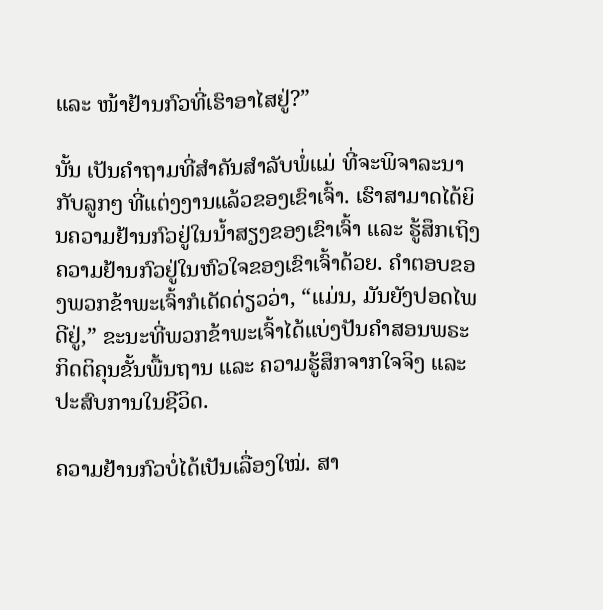ແລະ ໜ້າຢ້ານກົວທີ່ເຮົາອາໄສຢູ່?”

ນັ້ນ ເປັນຄຳຖາມທີ່ສຳຄັນສຳລັບພໍ່ແມ່ ທີ່ຈະພິຈາລະນາກັບລູກໆ ທີ່ແຕ່ງງານແລ້ວຂອງເຂົາເຈົ້າ. ເຮົາສາມາດໄດ້ຍິນຄວາມຢ້ານກົວຢູ່ໃນນ້ຳສຽງຂອງເຂົາເຈົ້າ ແລະ ຮູ້ສຶກເຖິງຄວາມຢ້ານກົວຢູ່ໃນຫົວໃຈຂອງເຂົາເຈົ້າດ້ວຍ. ຄຳຕອບຂອງພວກຂ້າພະເຈົ້າກໍເດັດດ່ຽວວ່າ, “ແມ່ນ, ມັນຍັງປອດໄພດີຢູ່,” ຂະນະທີ່ພວກຂ້າພະເຈົ້າໄດ້ແບ່ງປັນຄຳສອນພຣະກິດຕິຄຸນຂັ້ນພື້ນຖານ ແລະ ຄວາມຮູ້ສຶກຈາກໃຈຈິງ ແລະ ປະສົບການໃນຊີວິດ.

ຄວາມຢ້ານກົວບໍ່ໄດ້ເປັນເລື່ອງໃໝ່. ສາ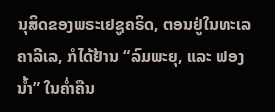ນຸສິດຂອງພຣະເຢຊູຄຣິດ, ຕອນຢູ່ໃນທະເລຄາລີເລ, ກໍໄດ້ຢ້ານ “ລົມພະຍຸ, ແລະ ຟອງນ້ຳ” ໃນຄ່ຳຄືນ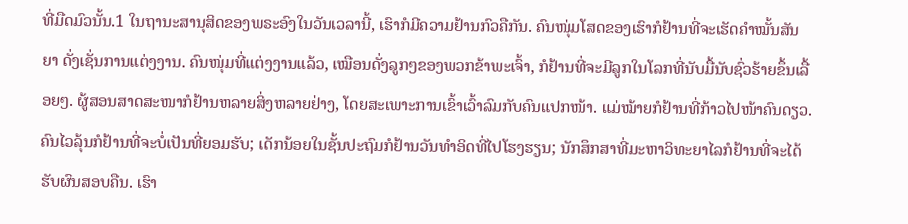ທີ່ມືດມົວນັ້ນ.1 ໃນຖານະສານຸສິດຂອງພຣະອົງໃນວັນເວລານີ້, ເຮົາກໍມີຄວາມຢ້ານກົວຄືກັນ. ຄົນໜຸ່ມໂສດຂອງເຮົາກໍຢ້ານທີ່ຈະເຮັດຄຳໝັ້ນສັນຍາ ດັ່ງເຊັ່ນການແຕ່ງງານ. ຄົນໜຸ່ມທີ່ແຕ່ງງານແລ້ວ, ເໝືອນດັ່ງລູກໆຂອງພວກຂ້າພະເຈົ້າ, ກໍຢ້ານທີ່ຈະມີລູກໃນໂລກທີ່ນັບມື້ນັບຊົ່ວຮ້າຍຂຶ້ນເລື້ອຍໆ. ຜູ້ສອນສາດສະໜາກໍຢ້ານຫລາຍສິ່ງຫລາຍຢ່າງ, ໂດຍສະເພາະການເຂົ້າເວົ້າລົມກັບຄົນແປກໜ້າ. ແມ່ໝ້າຍກໍຢ້ານທີ່ກ້າວໄປໜ້າຄົນດຽວ. ຄົນໄວລຸ້ນກໍຢ້ານທີ່ຈະບໍ່ເປັນທີ່ຍອມຮັບ; ເດັກນ້ອຍໃນຊັ້ນປະຖົມກໍຢ້ານວັນທຳອິດທີ່ໄປໂຮງຮຽນ; ນັກສຶກສາທີ່ມະຫາວິທະຍາໄລກໍຢ້ານທີ່ຈະໄດ້ຮັບຜົນສອບຄືນ. ເຮົາ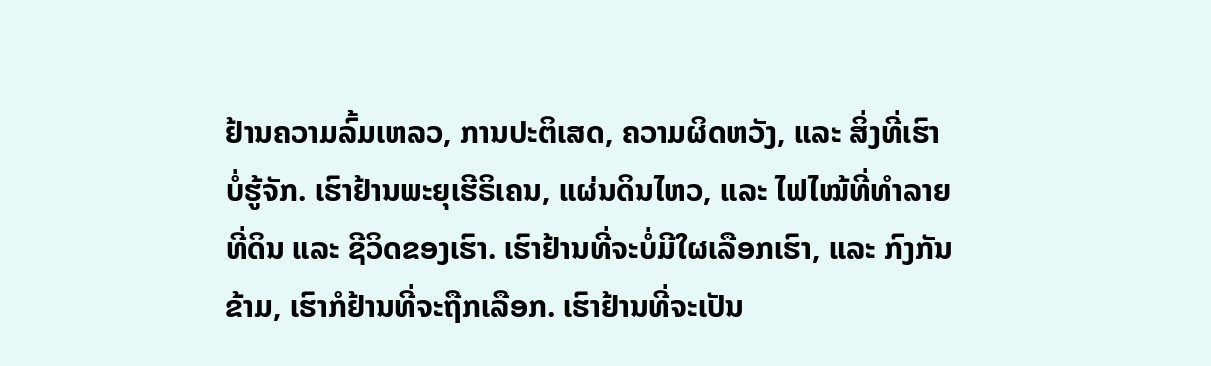ຢ້ານຄວາມລົ້ມເຫລວ, ການປະຕິເສດ, ຄວາມຜິດຫວັງ, ແລະ ສິ່ງທີ່ເຮົາບໍ່ຮູ້ຈັກ. ເຮົາຢ້ານພະຍຸເຮີຣິເຄນ, ແຜ່ນດິນໄຫວ, ແລະ ໄຟໄໝ້ທີ່ທຳລາຍທີ່ດິນ ແລະ ຊີວິດຂອງເຮົາ. ເຮົາຢ້ານທີ່ຈະບໍ່ມີໃຜເລືອກເຮົາ, ແລະ ກົງກັນຂ້າມ, ເຮົາກໍຢ້ານທີ່ຈະຖືກເລືອກ. ເຮົາຢ້ານທີ່ຈະເປັນ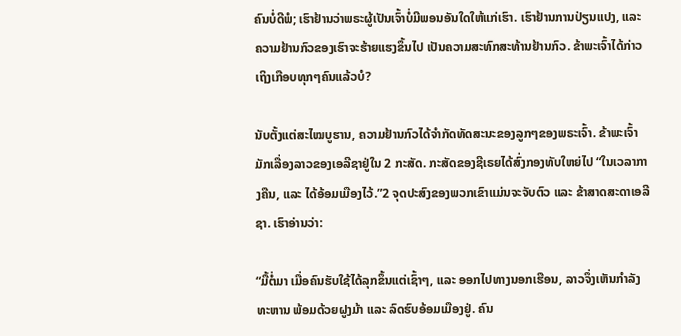ຄົນບໍ່ດີພໍ; ເຮົາຢ້ານວ່າພຣະຜູ້ເປັນເຈົ້າບໍ່ມີພອນອັນໃດໃຫ້ແກ່ເຮົາ. ເຮົາຢ້ານການປ່ຽນແປງ, ແລະ ຄວາມຢ້ານກົວຂອງເຮົາຈະຮ້າຍແຮງຂຶ້ນໄປ ເປັນຄວາມສະທົກສະທ້ານຢ້ານກົວ. ຂ້າພະເຈົ້າໄດ້ກ່າວເຖິງເກືອບທຸກໆຄົນແລ້ວບໍ?

ນັບຕັ້ງແຕ່ສະໄໝບູຮານ, ຄວາມຢ້ານກົວໄດ້ຈຳກັດທັດສະນະຂອງລູກໆຂອງພຣະເຈົ້າ. ຂ້າພະເຈົ້າມັກເລື່ອງລາວຂອງເອລີຊາຢູ່ໃນ 2 ກະສັດ. ກະສັດຂອງຊີເຣຍໄດ້ສົ່ງກອງທັບໃຫຍ່ໄປ “ໃນເວລາກາງຄືນ, ແລະ ໄດ້ອ້ອມເມືອງໄວ້.”2 ຈຸດປະສົງຂອງພວກເຂົາແມ່ນຈະຈັບຕົວ ແລະ ຂ້າສາດສະດາເອລີຊາ. ເຮົາອ່ານວ່າ:

“ມື້ຕໍ່ມາ ເມື່ອຄົນຮັບໃຊ້ໄດ້ລຸກຂຶ້ນແຕ່ເຊົ້າໆ, ແລະ ອອກໄປທາງນອກເຮືອນ, ລາວຈຶ່ງເຫັນກຳລັງທະຫານ ພ້ອມດ້ວຍຝູງມ້າ ແລະ ລົດຮົບອ້ອມເມືອງຢູ່. ຄົນ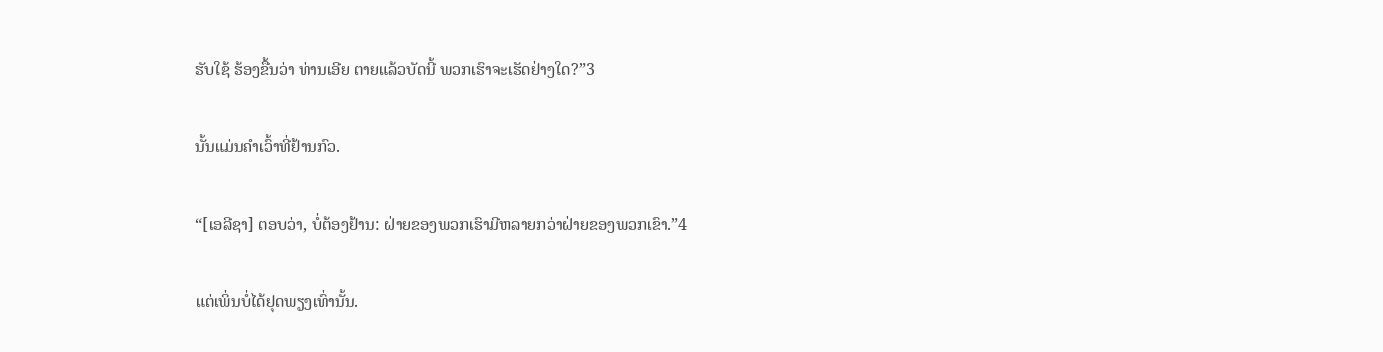ຮັບໃຊ້ ຮ້ອງຂື້ນວ່າ ທ່ານເອີຍ ຕາຍແລ້ວບັດນີ້ ພວກເຮົາຈະເຮັດຢ່າງໃດ?”3

ນັ້ນແມ່ນຄຳເວົ້າທີ່ຢ້ານກົວ.

“[ເອລີຊາ] ຕອບວ່າ, ບໍ່ຕ້ອງຢ້ານ: ຝ່າຍຂອງພວກເຮົາມີຫລາຍກວ່າຝ່າຍຂອງພວກເຂົາ.”4

ແຕ່ເພິ່ນບໍ່ໄດ້ຢຸດພຽງເທົ່ານັ້ນ.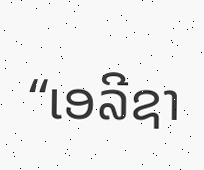“ເອລີຊາ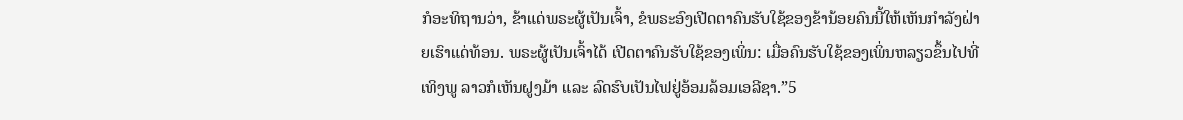ກໍອະທິຖານວ່າ, ຂ້າແດ່ພຣະຜູ້ເປັນເຈົ້າ, ຂໍພຣະອົງເປີດຕາຄົນຮັບໃຊ້ຂອງຂ້ານ້ອຍຄົນນີ້ໃຫ້ເຫັນກຳລັງຝ່າຍເຮົາແດ່ທ້ອນ. ພຣະຜູ້ເປັນເຈົ້າໄດ້ ເປີດຕາຄົນຮັບໃຊ້ຂອງເພິ່ນ: ເມື່ອຄົນຮັບໃຊ້ຂອງເພິ່ນຫລຽວຂຶ້ນໄປທີ່ເທິງພູ ລາວກໍເຫັນຝູງມ້າ ແລະ ລົດຮົບເປັນໄຟຢູ່ອ້ອມລ້ອມເອລີຊາ.”5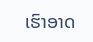ເຮົາອາດ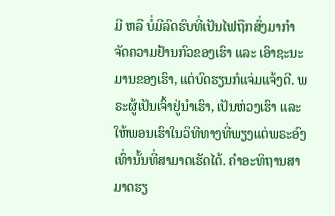ມີ ຫລື ບໍ່ມີລົດຮົບທີ່ເປັນໄຟຖືກສົ່ງມາກຳຈັດຄວາມຢ້ານກົວຂອງເຮົາ ແລະ ເອົາຊະນະມານຂອງເຮົາ, ແຕ່ບົດຮຽນກໍແຈ່ມແຈ້ງດີ. ພຣະຜູ້ເປັນເຈົ້າຢູ່ນຳເຮົາ, ເປັນຫ່ວງເຮົາ ແລະ ໃຫ້ພອນເຮົາໃນວິທີທາງທີ່ພຽງແຕ່ພຣະອົງເທົ່ານັ້ນທີ່ສາມາດເຮັດໄດ້. ຄຳອະທິຖານສາມາດຮຽ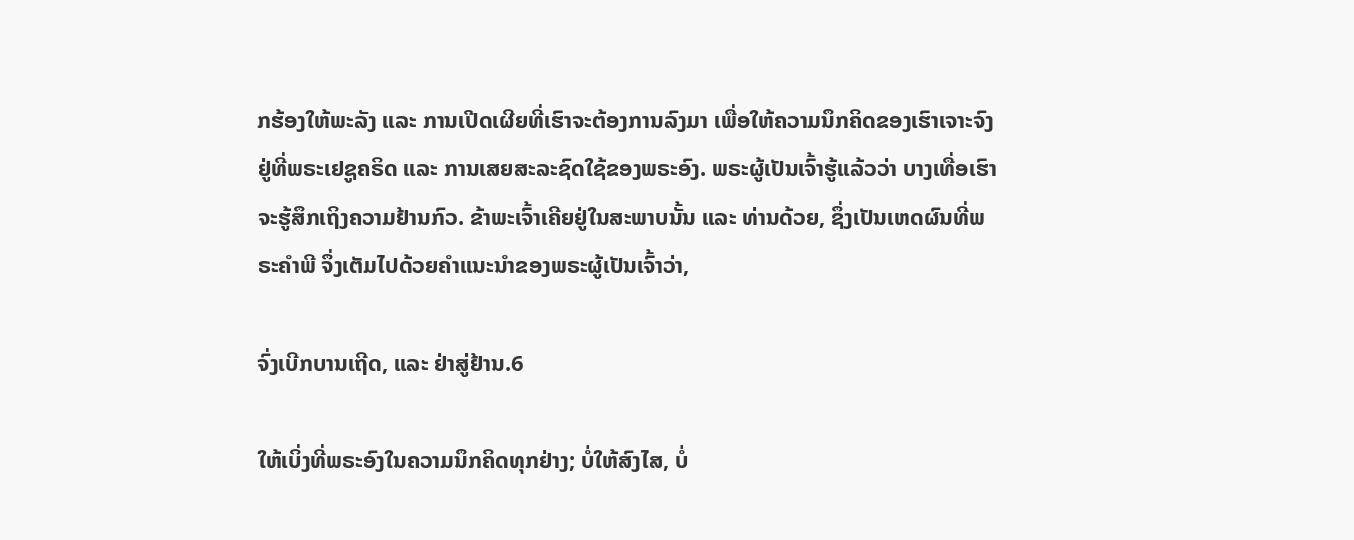ກຮ້ອງໃຫ້ພະລັງ ແລະ ການເປີດເຜີຍທີ່ເຮົາຈະຕ້ອງການລົງມາ ເພື່ອໃຫ້ຄວາມນຶກຄິດຂອງເຮົາເຈາະຈົງຢູ່ທີ່ພຣະເຢຊູຄຣິດ ແລະ ການເສຍສະລະຊົດໃຊ້ຂອງພຣະອົງ. ພຣະຜູ້ເປັນເຈົ້າຮູ້ແລ້ວວ່າ ບາງເທື່ອເຮົາຈະຮູ້ສຶກເຖິງຄວາມຢ້ານກົວ. ຂ້າພະເຈົ້າເຄີຍຢູ່ໃນສະພາບນັ້ນ ແລະ ທ່ານດ້ວຍ, ຊຶ່ງເປັນເຫດຜົນທີ່ພຣະຄຳພີ ຈຶ່ງເຕັມໄປດ້ວຍຄຳແນະນຳຂອງພຣະຜູ້ເປັນເຈົ້າວ່າ,

ຈົ່ງເບີກບານເຖີດ, ແລະ ຢ່າສູ່ຢ້ານ.6

ໃຫ້ເບິ່ງທີ່ພຣະອົງໃນຄວາມນຶກຄິດທຸກຢ່າງ; ບໍ່ໃຫ້ສົງໄສ, ບໍ່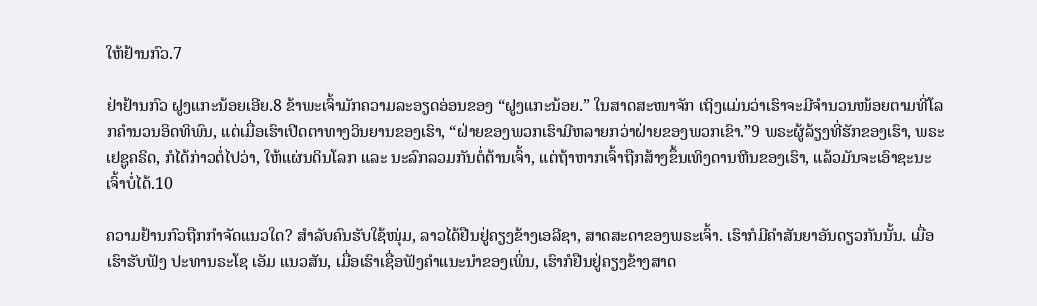ໃຫ້ຢ້ານກົວ.7

ຢ່າຢ້ານກົວ ຝູງແກະນ້ອຍເອີຍ.8 ຂ້າພະເຈົ້າມັກຄວາມລະອຽດອ່ອນຂອງ “ຝູງແກະນ້ອຍ.” ໃນສາດສະໜາຈັກ ເຖິງແມ່ນວ່າເຮົາຈະມີຈຳນວນໜ້ອຍຕາມທີ່ໂລກຄຳນວນອິດທິພົນ, ແຕ່ເມື່ອເຮົາເປີດຕາທາງວິນຍານຂອງເຮົາ, “ຝ່າຍຂອງພວກເຮົາມີຫລາຍກວ່າຝ່າຍຂອງພວກເຂົາ.”9 ພຣະຜູ້ລ້ຽງທີ່ຮັກຂອງເຮົາ, ພຣະເຢຊູຄຣິດ, ກໍໄດ້ກ່າວຕໍ່ໄປວ່າ, ໃຫ້ແຜ່ນດິນໂລກ ແລະ ນະລົກລວມກັນຕໍ່ຕ້ານເຈົ້າ, ແຕ່ຖ້າຫາກເຈົ້າຖືກສ້າງຂຶ້ນເທິງດານຫີນຂອງເຮົາ, ແລ້ວມັນຈະເອົາຊະນະເຈົ້າບໍ່ໄດ້.10

ຄວາມຢ້ານກົວຖືກກຳຈັດແນວໃດ? ສຳລັບຄົນຮັບໃຊ້ໜຸ່ມ, ລາວໄດ້ຢືນຢູ່ຄຽງຂ້າງເອລີຊາ, ສາດສະດາຂອງພຣະເຈົ້າ. ເຮົາກໍມີຄຳສັນຍາອັນດຽວກັນນັ້ນ. ເມື່ອເຮົາຮັບຟັງ ປະທານຣະໂຊ ເອັມ ແນວສັນ, ເມື່ອເຮົາເຊື່ອຟັງຄຳແນະນຳຂອງເພິ່ນ, ເຮົາກໍຢືນຢູ່ຄຽງຂ້າງສາດ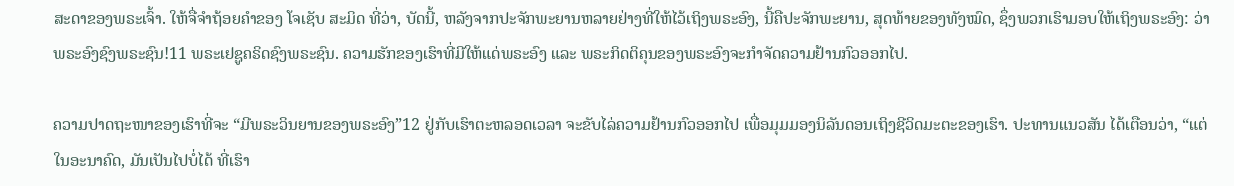ສະດາຂອງພຣະເຈົ້າ. ໃຫ້ຈື່ຈຳຖ້ອຍຄຳຂອງ ໂຈເຊັບ ສະມິດ ທີ່ວ່າ, ບັດນີ້, ຫລັງຈາກປະຈັກພະຍານຫລາຍຢ່າງທີ່ໃຫ້ໄວ້ເຖິງພຣະອົງ, ນີ້ຄືປະຈັກພະຍານ, ສຸດທ້າຍຂອງທັງໝົດ, ຊຶ່ງພວກເຮົາມອບໃຫ້ເຖິງພຣະອົງ: ວ່າພຣະອົງຊົງພຣະຊົນ!11 ພຣະເຢຊູຄຣິດຊົງພຣະຊົນ. ຄວາມຮັກຂອງເຮົາທີ່ມີໃຫ້ແດ່ພຣະອົງ ແລະ ພຣະກິດຕິຄຸນຂອງພຣະອົງຈະກຳຈັດຄວາມຢ້ານກົວອອກໄປ.

ຄວາມປາດຖະໜາຂອງເຮົາທີ່ຈະ “ມີພຣະວິນຍານຂອງພຣະອົງ”12 ຢູ່ກັບເຮົາຕະຫລອດເວລາ ຈະຂັບໄລ່ຄວາມຢ້ານກົວອອກໄປ ເພື່ອມຸມມອງນິລັນດອນເຖິງຊີວິດມະຕະຂອງເຮົາ. ປະທານແນວສັນ ໄດ້ເຕືອນວ່າ, “ແຕ່ໃນອະນາຄົດ, ມັນເປັນໄປບໍ່ໄດ້ ທີ່ເຮົາ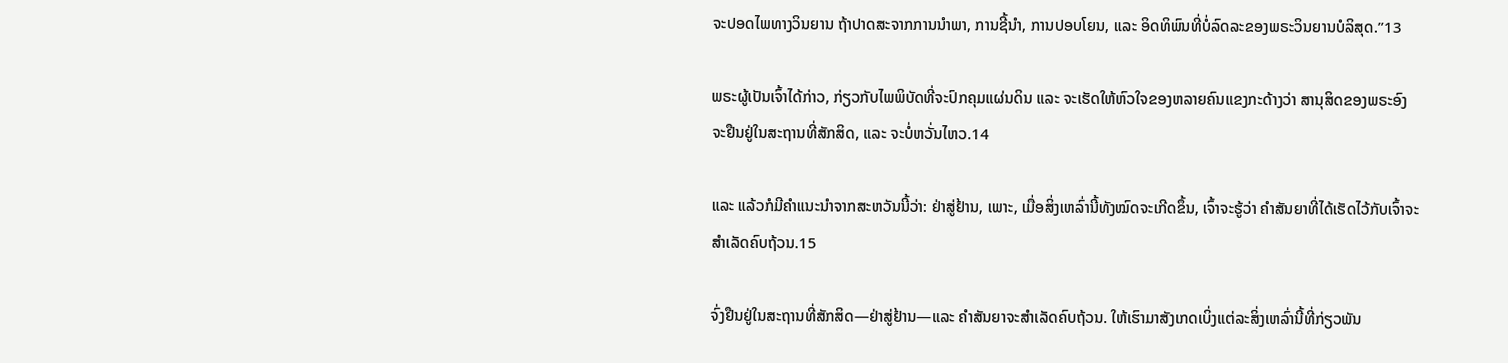ຈະປອດໄພທາງວິນຍານ ຖ້າປາດສະຈາກການນຳພາ, ການຊີ້ນຳ, ການປອບໂຍນ, ແລະ ອິດທິພົນທີ່ບໍ່ລົດລະຂອງພຣະວິນຍານບໍລິສຸດ.”13

ພຣະຜູ້ເປັນເຈົ້າໄດ້ກ່າວ, ກ່ຽວກັບໄພພິບັດທີ່ຈະປົກຄຸມແຜ່ນດິນ ແລະ ຈະເຮັດໃຫ້ຫົວໃຈຂອງຫລາຍຄົນແຂງກະດ້າງວ່າ ສານຸສິດຂອງພຣະອົງຈະຢືນຢູ່ໃນສະຖານທີ່ສັກສິດ, ແລະ ຈະບໍ່ຫວັ່ນໄຫວ.14

ແລະ ແລ້ວກໍມີຄຳແນະນຳຈາກສະຫວັນນີ້ວ່າ: ຢ່າສູ່ຢ້ານ, ເພາະ, ເມື່ອສິ່ງເຫລົ່ານີ້ທັງໝົດຈະເກີດຂຶ້ນ, ເຈົ້າຈະຮູ້ວ່າ ຄຳສັນຍາທີ່ໄດ້ເຮັດໄວ້ກັບເຈົ້າຈະສຳເລັດຄົບຖ້ວນ.15

ຈົ່ງຢືນຢູ່ໃນສະຖານທີ່ສັກສິດ—ຢ່າສູ່ຢ້ານ—ແລະ ຄຳສັນຍາຈະສຳເລັດຄົບຖ້ວນ. ໃຫ້ເຮົາມາສັງເກດເບິ່ງແຕ່ລະສິ່ງເຫລົ່ານີ້ທີ່ກ່ຽວພັນ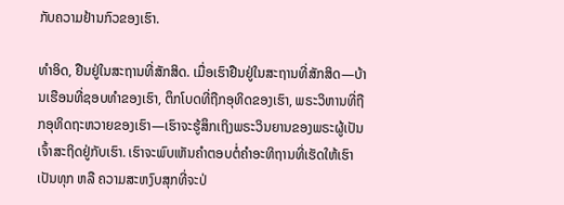ກັບຄວາມຢ້ານກົວຂອງເຮົາ.

ທຳອິດ, ຢືນຢູ່ໃນສະຖານທີ່ສັກສິດ. ເມື່ອເຮົາຢືນຢູ່ໃນສະຖານທີ່ສັກສິດ—ບ້ານເຮືອນທີ່ຊອບທຳຂອງເຮົາ, ຕຶກໂບດທີ່ຖືກອຸທິດຂອງເຮົາ, ພຣະວິຫານທີ່ຖືກອຸທິດຖະຫວາຍຂອງເຮົາ—ເຮົາຈະຮູ້ສຶກເຖິງພຣະວິນຍານຂອງພຣະຜູ້ເປັນເຈົ້າສະຖິດຢູ່ກັບເຮົາ. ເຮົາຈະພົບເຫັນຄຳຕອບຕໍ່ຄຳອະທິຖານທີ່ເຮັດໃຫ້ເຮົາເປັນທຸກ ຫລື ຄວາມສະຫງົບສຸກທີ່ຈະປ່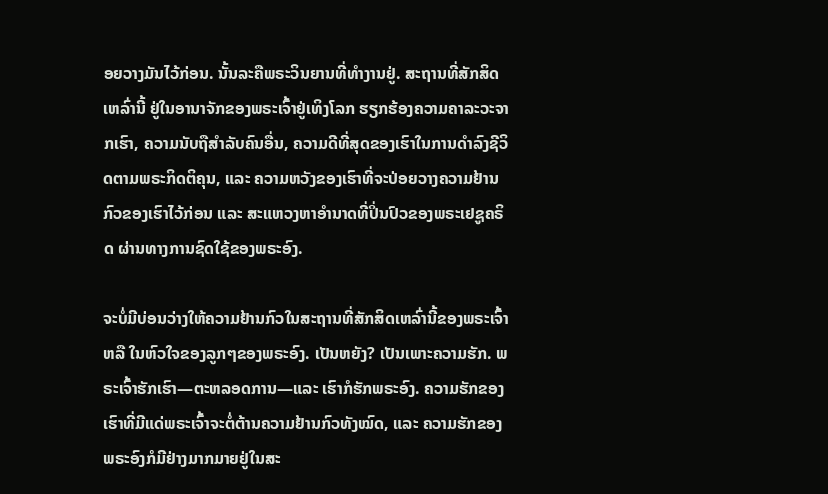ອຍວາງມັນໄວ້ກ່ອນ. ນັ້ນລະຄືພຣະວິນຍານທີ່ທຳງານຢູ່. ສະຖານທີ່ສັກສິດເຫລົ່ານີ້ ຢູ່ໃນອານາຈັກຂອງພຣະເຈົ້າຢູ່ເທິງໂລກ ຮຽກຮ້ອງຄວາມຄາລະວະຈາກເຮົາ, ຄວາມນັບຖືສຳລັບຄົນອື່ນ, ຄວາມດີທີ່ສຸດຂອງເຮົາໃນການດຳລົງຊີວິດຕາມພຣະກິດຕິຄຸນ, ແລະ ຄວາມຫວັງຂອງເຮົາທີ່ຈະປ່ອຍວາງຄວາມຢ້ານກົວຂອງເຮົາໄວ້ກ່ອນ ແລະ ສະແຫວງຫາອຳນາດທີ່ປິ່ນປົວຂອງພຣະເຢຊູຄຣິດ ຜ່ານທາງການຊົດໃຊ້ຂອງພຣະອົງ.

ຈະບໍ່ມີບ່ອນວ່າງໃຫ້ຄວາມຢ້ານກົວໃນສະຖານທີ່ສັກສິດເຫລົ່ານີ້ຂອງພຣະເຈົ້າ ຫລື ໃນຫົວໃຈຂອງລູກໆຂອງພຣະອົງ. ເປັນຫຍັງ? ເປັນເພາະຄວາມຮັກ. ພຣະເຈົ້າຮັກເຮົາ—ຕະຫລອດການ—ແລະ ເຮົາກໍຮັກພຣະອົງ. ຄວາມຮັກຂອງເຮົາທີ່ມີແດ່ພຣະເຈົ້າຈະຕໍ່ຕ້ານຄວາມຢ້ານກົວທັງໝົດ, ແລະ ຄວາມຮັກຂອງພຣະອົງກໍມີຢ່າງມາກມາຍຢູ່ໃນສະ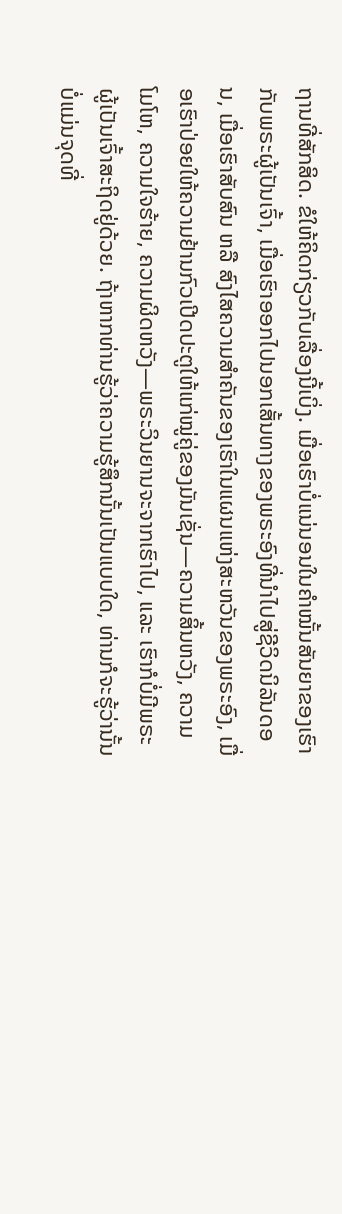ຖານທີ່ສັກສິດ. ຂໍໃຫ້ຄິດກ່ຽວກັບເລື່ອງນີ້ເບິ່ງ. ເມື່ອເຮົາບໍ່ແນ່ນອນໃນຄຳໝັ້ນສັນຍາຂອງເຮົາກັບພຣະຜູ້ເປັນເຈົ້າ, ເມື່ອເຮົາອອກໄປນອກເສັ້ນທາງຂອງພຣະອົງທີ່ນຳໄປສູ່ຊີວິດນິລັນດອນ, ເມື່ອເຮົາສັບສົນ ຫລື ສົງໄສຄວາມສຳຄັນຂອງເຮົາໃນແຜນແຫ່ງສະຫວັນຂອງພຣະອົງ, ເມື່ອເຮົາປ່ອຍໃຫ້ຄວາມຢ້ານກົວເປີດປະຕູໃຫ້ແກ່ໝູ່ຄູ່ຂອງມັນເຊັ່ນ—ຄວາມສິ້ນຫວັງ, ຄວາມໂມໂຫ, ຄວາມໃຈຮ້າຍ, ຄວາມຜິດຫວັງ—ພຣະວິນຍານຈະຈາກເຮົາໄປ, ແລະ ເຮົາກໍບໍ່ມີພຣະຜູ້ເປັນເຈົ້າສະຖິດຢູ່ດ້ວຍ. ຖ້າຫາກທ່ານຮູ້ວ່າຄວາມຮູ້ສຶກນັ້ນເປັນແບບໃດ, ທ່ານກໍຈະຮູ້ວ່ານັ້ນບໍ່ແມ່ນຈຸດທີ່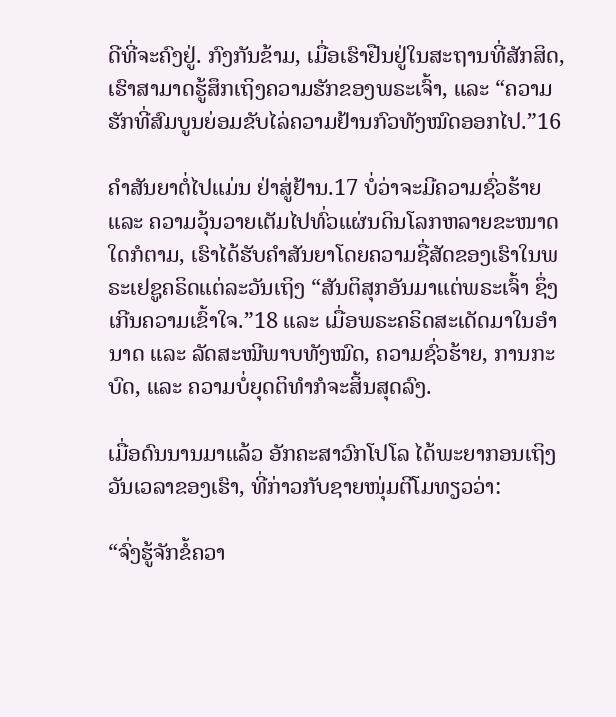ດີທີ່ຈະຄົງຢູ່. ກົງກັນຂ້າມ, ເມື່ອເຮົາຢືນຢູ່ໃນສະຖານທີ່ສັກສິດ, ເຮົາສາມາດຮູ້ສຶກເຖິງຄວາມຮັກຂອງພຣະເຈົ້າ, ແລະ “ຄວາມຮັກທີ່ສົມບູນຍ່ອມຂັບໄລ່ຄວາມຢ້ານກົວທັງໝົດອອກໄປ.”16

ຄຳສັນຍາຕໍ່ໄປແມ່ນ ຢ່າສູ່ຢ້ານ.17 ບໍ່ວ່າຈະມີຄວາມຊົ່ວຮ້າຍ ແລະ ຄວາມວຸ້ນວາຍເຕັມໄປທົ່ວແຜ່ນດິນໂລກຫລາຍຂະໜາດໃດກໍຕາມ, ເຮົາໄດ້ຮັບຄຳສັນຍາໂດຍຄວາມຊື່ສັດຂອງເຮົາໃນພຣະເຢຊູຄຣິດແຕ່ລະວັນເຖິງ “ສັນຕິສຸກອັນມາແຕ່ພຣະເຈົ້າ ຊຶ່ງເກີນຄວາມເຂົ້າໃຈ.”18 ແລະ ເມື່ອພຣະຄຣິດສະເດັດມາໃນອຳນາດ ແລະ ລັດສະໝີພາບທັງໝົດ, ຄວາມຊົ່ວຮ້າຍ, ການກະບົດ, ແລະ ຄວາມບໍ່ຍຸດຕິທຳກໍຈະສິ້ນສຸດລົງ.

ເມື່ອດົນນານມາແລ້ວ ອັກຄະສາວົກໂປໂລ ໄດ້ພະຍາກອນເຖິງວັນເວລາຂອງເຮົາ, ທີ່ກ່າວກັບຊາຍໜຸ່ມຕີໂມທຽວວ່າ:

“ຈົ່ງຮູ້ຈັກຂໍ້ຄວາ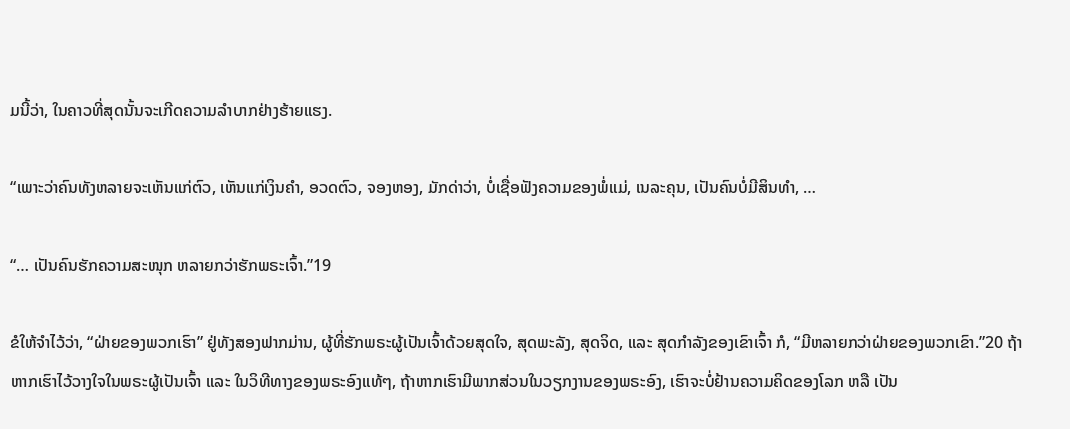ມນີ້ວ່າ, ໃນຄາວທີ່ສຸດນັ້ນຈະເກີດຄວາມລຳບາກຢ່າງຮ້າຍແຮງ.

“ເພາະວ່າຄົນທັງຫລາຍຈະເຫັນແກ່ຕົວ, ເຫັນແກ່ເງິນຄຳ, ອວດຕົວ, ຈອງຫອງ, ມັກດ່າວ່າ, ບໍ່ເຊື່ອຟັງຄວາມຂອງພໍ່ແມ່, ເນລະຄຸນ, ເປັນຄົນບໍ່ມີສິນທຳ, …

“… ເປັນຄົນຮັກຄວາມສະໜຸກ ຫລາຍກວ່າຮັກພຣະເຈົ້າ.”19

ຂໍໃຫ້ຈຳໄວ້ວ່າ, “ຝ່າຍຂອງພວກເຮົາ” ຢູ່ທັງສອງຟາກມ່ານ, ຜູ້ທີ່ຮັກພຣະຜູ້ເປັນເຈົ້າດ້ວຍສຸດໃຈ, ສຸດພະລັງ, ສຸດຈິດ, ແລະ ສຸດກຳລັງຂອງເຂົາເຈົ້າ ກໍ, “ມີຫລາຍກວ່າຝ່າຍຂອງພວກເຂົາ.”20 ຖ້າຫາກເຮົາໄວ້ວາງໃຈໃນພຣະຜູ້ເປັນເຈົ້າ ແລະ ໃນວິທີທາງຂອງພຣະອົງແທ້ໆ, ຖ້າຫາກເຮົາມີພາກສ່ວນໃນວຽກງານຂອງພຣະອົງ, ເຮົາຈະບໍ່ຢ້ານຄວາມຄິດຂອງໂລກ ຫລື ເປັນ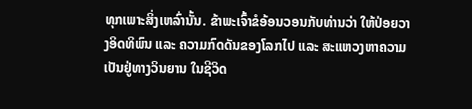ທຸກເພາະສິ່ງເຫລົ່ານັ້ນ. ຂ້າພະເຈົ້າຂໍອ້ອນວອນກັບທ່ານວ່າ ໃຫ້ປ່ອຍວາງອິດທິພົນ ແລະ ຄວາມກົດດັນຂອງໂລກໄປ ແລະ ສະແຫວງຫາຄວາມເປັນຢູ່ທາງວິນຍານ ໃນຊີວິດ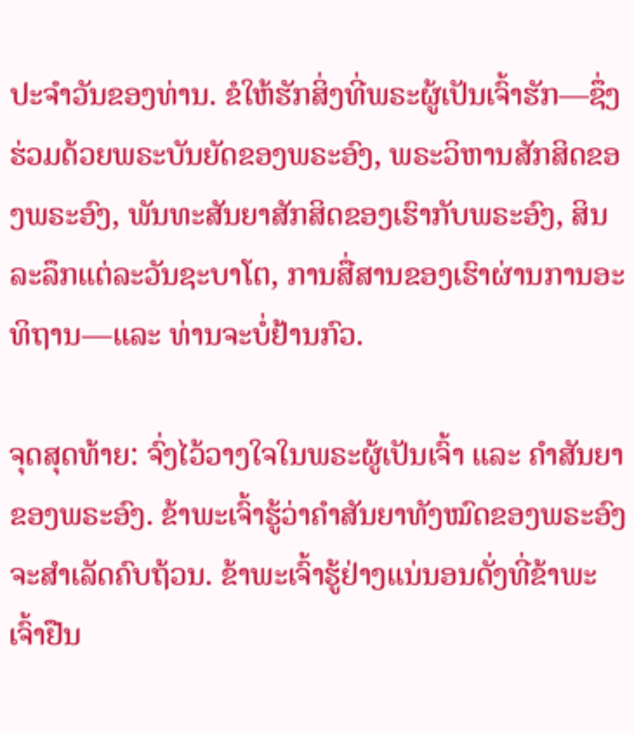ປະຈຳວັນຂອງທ່ານ. ຂໍໃຫ້ຮັກສິ່ງທີ່ພຣະຜູ້ເປັນເຈົ້າຮັກ—ຊຶ່ງຮ່ວມດ້ວຍພຣະບັນຍັດຂອງພຣະອົງ, ພຣະວິຫານສັກສິດຂອງພຣະອົງ, ພັນທະສັນຍາສັກສິດຂອງເຮົາກັບພຣະອົງ, ສິນລະລຶກແຕ່ລະວັນຊະບາໂຕ, ການສື່ສານຂອງເຮົາຜ່ານການອະທິຖານ—ແລະ ທ່ານຈະບໍ່ຢ້ານກົວ.

ຈຸດສຸດທ້າຍ: ຈົ່ງໄວ້ວາງໃຈໃນພຣະຜູ້ເປັນເຈົ້າ ແລະ ຄຳສັນຍາຂອງພຣະອົງ. ຂ້າພະເຈົ້າຮູ້ວ່າຄຳສັນຍາທັງໝົດຂອງພຣະອົງຈະສຳເລັດຄົບຖ້ວນ. ຂ້າພະເຈົ້າຮູ້ຢ່າງແນ່ນອນດັ່ງທີ່ຂ້າພະເຈົ້າຢືນ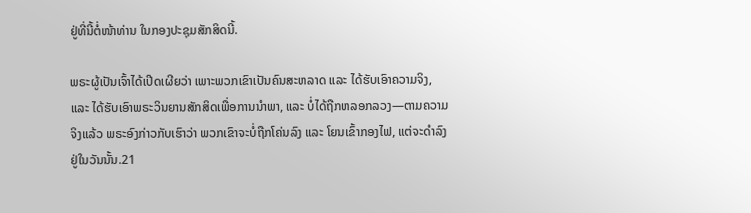ຢູ່ທີ່ນີ້ຕໍ່ໜ້າທ່ານ ໃນກອງປະຊຸມສັກສິດນີ້.

ພຣະຜູ້ເປັນເຈົ້າໄດ້ເປີດເຜີຍວ່າ ເພາະພວກເຂົາເປັນຄົນສະຫລາດ ແລະ ໄດ້ຮັບເອົາຄວາມຈິງ, ແລະ ໄດ້ຮັບເອົາພຣະວິນຍານສັກສິດເພື່ອການນຳພາ, ແລະ ບໍ່ໄດ້ຖືກຫລອກລວງ—ຕາມຄວາມຈິງແລ້ວ ພຣະອົງກ່າວກັບເຮົາວ່າ ພວກເຂົາຈະບໍ່ຖືກໂຄ່ນລົງ ແລະ ໂຍນເຂົ້າກອງໄຟ, ແຕ່ຈະດຳລົງຢູ່ໃນວັນນັ້ນ.21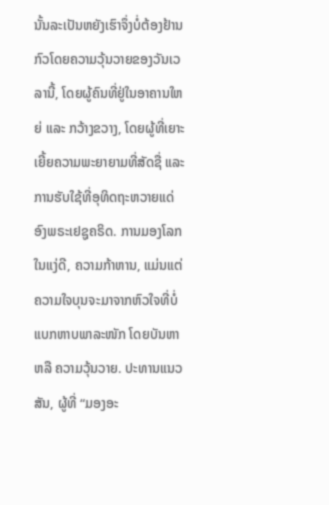ນັ້ນລະເປັນຫຍັງເຮົາຈຶ່ງບໍ່ຕ້ອງຢ້ານກົວໂດຍຄວາມວຸ້ນວາຍຂອງວັນເວລານີ້, ໂດຍຜູ້ຄົນທີ່ຢູ່ໃນອາຄານໃຫຍ່ ແລະ ກວ້າງຂວາງ, ໂດຍຜູ້ທີ່ເຍາະເຍີ້ຍຄວາມພະຍາຍາມທີ່ສັດຊື່ ແລະ ການຮັບໃຊ້ທີ່ອຸທິດຖະຫວາຍແດ່ອົງພຣະເຢຊູຄຣິດ. ການມອງໂລກໃນແງ່ດີ, ຄວາມກ້າຫານ, ແມ່ນແຕ່ຄວາມໃຈບຸນຈະມາຈາກຫົວໃຈທີ່ບໍ່ແບກຫາບພາລະໜັກ ໂດຍບັນຫາ ຫລື ຄວາມວຸ້ນວາຍ. ປະທານແນວສັນ, ຜູ້ທີ່ “ມອງອະ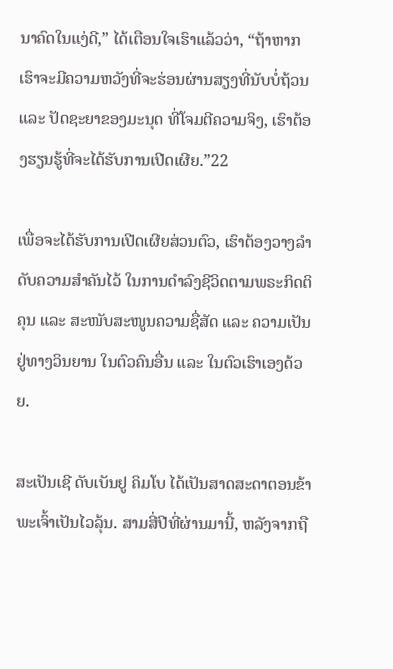ນາຄົດໃນແງ່ດີ,” ໄດ້ເຕືອນໃຈເຮົາແລ້ວວ່າ, “ຖ້າຫາກເຮົາຈະມີຄວາມຫວັງທີ່ຈະຮ່ອນຜ່ານສຽງທີ່ນັບບໍ່ຖ້ວນ ແລະ ປັດຊະຍາຂອງມະນຸດ ທີ່ໂຈມຕີຄວາມຈິງ, ເຮົາຕ້ອງຮຽນຮູ້ທີ່ຈະໄດ້ຮັບການເປີດເຜີຍ.”22

ເພື່ອຈະໄດ້ຮັບການເປີດເຜີຍສ່ວນຕົວ, ເຮົາຕ້ອງວາງລຳດັບຄວາມສຳຄັນໄວ້ ໃນການດຳລົງຊີວິດຕາມພຣະກິດຕິຄຸນ ແລະ ສະໜັບສະໜູນຄວາມຊື່ສັດ ແລະ ຄວາມເປັນຢູ່ທາງວິນຍານ ໃນຕົວຄົນອື່ນ ແລະ ໃນຕົວເຮົາເອງດ້ວຍ.

ສະເປັນເຊີ ດັບເບັນຢູ ຄິມໂບ ໄດ້ເປັນສາດສະດາຕອນຂ້າພະເຈົ້າເປັນໄວລຸ້ນ. ສາມສີ່ປີທີ່ຜ່ານມານີ້, ຫລັງຈາກຖື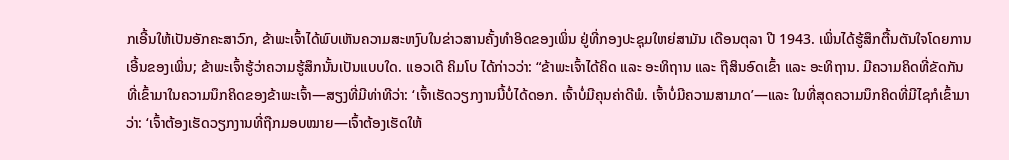ກເອີ້ນໃຫ້ເປັນອັກຄະສາວົກ, ຂ້າພະເຈົ້າໄດ້ພົບເຫັນຄວາມສະຫງົບໃນຂ່າວສານຄັ້ງທຳອິດຂອງເພິ່ນ ຢູ່ທີ່ກອງປະຊຸມໃຫຍ່ສາມັນ ເດືອນຕຸລາ ປີ 1943. ເພິ່ນໄດ້ຮູ້ສຶກຕື້ນຕັນໃຈໂດຍການເອີ້ນຂອງເພິ່ນ; ຂ້າພະເຈົ້າຮູ້ວ່າຄວາມຮູ້ສຶກນັ້ນເປັນແບບໃດ. ແອວເດີ ຄິມໂບ ໄດ້ກ່າວວ່າ: “ຂ້າພະເຈົ້າໄດ້ຄິດ ແລະ ອະທິຖານ ແລະ ຖືສິນອົດເຂົ້າ ແລະ ອະທິຖານ. ມີຄວາມຄິດທີ່ຂັດກັນ ທີ່ເຂົ້າມາໃນຄວາມນຶກຄິດຂອງຂ້າພະເຈົ້າ—ສຽງທີ່ມີທ່າທີວ່າ: ‘ເຈົ້າເຮັດວຽກງານນີ້ບໍ່ໄດ້ດອກ. ເຈົ້າບໍ່ມີຄຸນຄ່າດີພໍ. ເຈົ້າບໍ່ມີຄວາມສາມາດ’—ແລະ ໃນທີ່ສຸດຄວາມນຶກຄິດທີ່ມີໄຊກໍເຂົ້າມາວ່າ: ‘ເຈົ້າຕ້ອງເຮັດວຽກງານທີ່ຖືກມອບໝາຍ—ເຈົ້າຕ້ອງເຮັດໃຫ້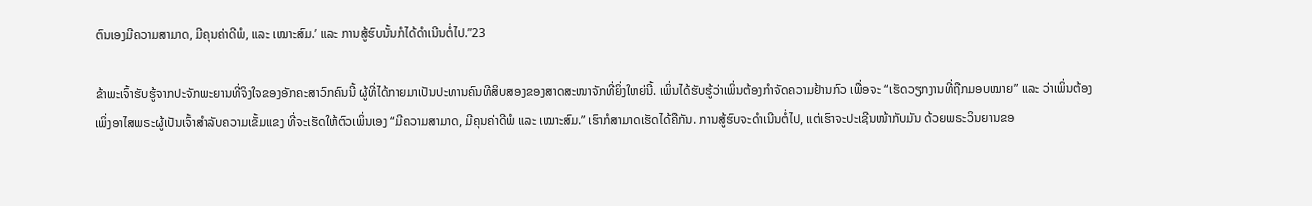ຕົນເອງມີຄວາມສາມາດ, ມີຄຸນຄ່າດີພໍ, ແລະ ເໝາະສົມ.’ ແລະ ການສູ້ຮົບນັ້ນກໍໄດ້ດຳເນີນຕໍ່ໄປ.”23

ຂ້າພະເຈົ້າຮັບຮູ້ຈາກປະຈັກພະຍານທີ່ຈິງໃຈຂອງອັກຄະສາວົກຄົນນີ້ ຜູ້ທີ່ໄດ້ກາຍມາເປັນປະທານຄົນທີສິບສອງຂອງສາດສະໜາຈັກທີ່ຍິ່ງໃຫຍ່ນີ້. ເພິ່ນໄດ້ຮັບຮູ້ວ່າເພິ່ນຕ້ອງກຳຈັດຄວາມຢ້ານກົວ ເພື່ອຈະ “ເຮັດວຽກງານທີ່ຖືກມອບໝາຍ” ແລະ ວ່າເພິ່ນຕ້ອງເພິ່ງອາໄສພຣະຜູ້ເປັນເຈົ້າສຳລັບຄວາມເຂັ້ມແຂງ ທີ່ຈະເຮັດໃຫ້ຕົວເພິ່ນເອງ “ມີຄວາມສາມາດ, ມີຄຸນຄ່າດີພໍ ແລະ ເໝາະສົມ.” ເຮົາກໍສາມາດເຮັດໄດ້ຄືກັນ. ການສູ້ຮົບຈະດຳເນີນຕໍ່ໄປ, ແຕ່ເຮົາຈະປະເຊີນໜ້າກັບມັນ ດ້ວຍພຣະວິນຍານຂອ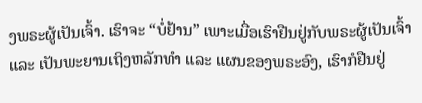ງພຣະຜູ້ເປັນເຈົ້າ. ເຮົາຈະ “ບໍ່ຢ້ານ” ເພາະເມື່ອເຮົາຢືນຢູ່ກັບພຣະຜູ້ເປັນເຈົ້າ ແລະ ເປັນພະຍານເຖິງຫລັກທຳ ແລະ ແຜນຂອງພຣະອົງ, ເຮົາກໍຢືນຢູ່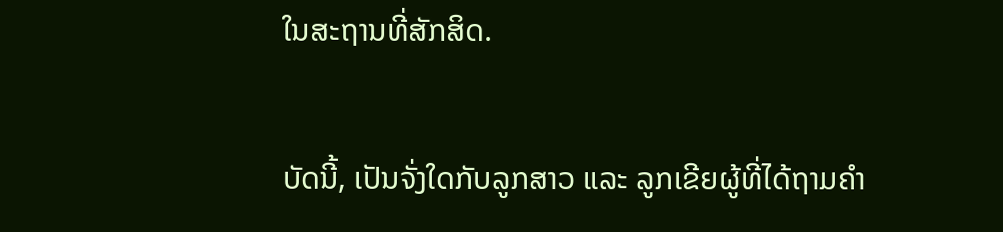ໃນສະຖານທີ່ສັກສິດ.

ບັດນີ້, ເປັນຈັ່ງໃດກັບລູກສາວ ແລະ ລູກເຂີຍຜູ້ທີ່ໄດ້ຖາມຄຳ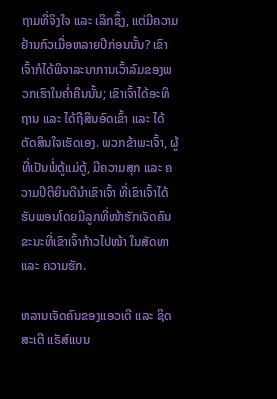ຖາມທີ່ຈິງໃຈ ແລະ ເລິກຊຶ້ງ, ແຕ່ມີຄວາມຢ້ານກົວເມື່ອຫລາຍປີກ່ອນນັ້ນ? ເຂົາເຈົ້າກໍໄດ້ພິຈາລະນາການເວົ້າລົມຂອງພວກເຮົາໃນຄ່ຳຄືນນັ້ນ; ເຂົາເຈົ້າໄດ້ອະທິຖານ ແລະ ໄດ້ຖືສິນອົດເຂົ້າ ແລະ ໄດ້ຕັດສິນໃຈເຮັດເອງ. ພວກຂ້າພະເຈົ້າ, ຜູ້ທີ່ເປັນພໍ່ຕູ້ແມ່ຕູ້, ມີຄວາມສຸກ ແລະ ຄວາມປິຕິຍິນດີນຳເຂົາເຈົ້າ ທີ່ເຂົາເຈົ້າໄດ້ຮັບພອນໂດຍມີລູກທີ່ໜ້າຮັກເຈັດຄົນ ຂະນະທີ່ເຂົາເຈົ້າກ້າວໄປໜ້າ ໃນສັດທາ ແລະ ຄວາມຮັກ.

ຫລານເຈັດຄົນຂອງແອວເດີ ແລະ ຊິດສະເຕີ ແຣັສ໌ແບນ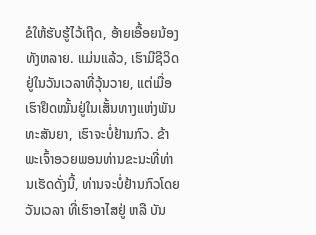ຂໍໃຫ້ຮັບຮູ້ໄວ້ເຖີດ, ອ້າຍເອື້ອຍນ້ອງທັງຫລາຍ. ແມ່ນແລ້ວ, ເຮົາມີຊີວິດຢູ່ໃນວັນເວລາທີ່ວຸ້ນວາຍ, ແຕ່ເມື່ອເຮົາຢຶດໝັ້ນຢູ່ໃນເສັ້ນທາງແຫ່ງພັນທະສັນຍາ, ເຮົາຈະບໍ່ຢ້ານກົວ. ຂ້າພະເຈົ້າອວຍພອນທ່ານຂະນະທີ່ທ່ານເຮັດດັ່ງນີ້, ທ່ານຈະບໍ່ຢ້ານກົວໂດຍວັນເວລາ ທີ່ເຮົາອາໄສຢູ່ ຫລື ບັນ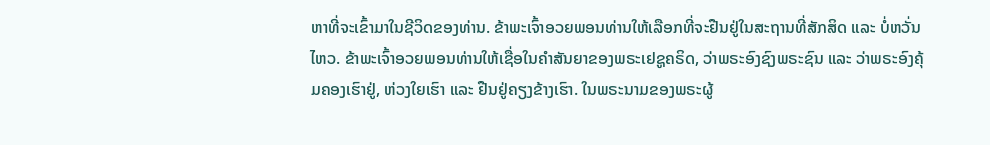ຫາທີ່ຈະເຂົ້າມາໃນຊີວິດຂອງທ່ານ. ຂ້າພະເຈົ້າອວຍພອນທ່ານໃຫ້ເລືອກທີ່ຈະຢືນຢູ່ໃນສະຖານທີ່ສັກສິດ ແລະ ບໍ່ຫວັ່ນໄຫວ. ຂ້າພະເຈົ້າອວຍພອນທ່ານໃຫ້ເຊື່ອໃນຄຳສັນຍາຂອງພຣະເຢຊູຄຣິດ, ວ່າພຣະອົງຊົງພຣະຊົນ ແລະ ວ່າພຣະອົງຄຸ້ມຄອງເຮົາຢູ່, ຫ່ວງໃຍເຮົາ ແລະ ຢືນຢູ່ຄຽງຂ້າງເຮົາ. ໃນພຣະນາມຂອງພຣະຜູ້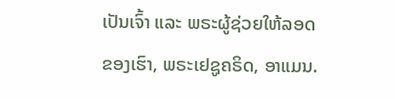ເປັນເຈົ້າ ແລະ ພຣະຜູ້ຊ່ວຍໃຫ້ລອດຂອງເຮົາ, ພຣະເຢຊູຄຣິດ, ອາແມນ.